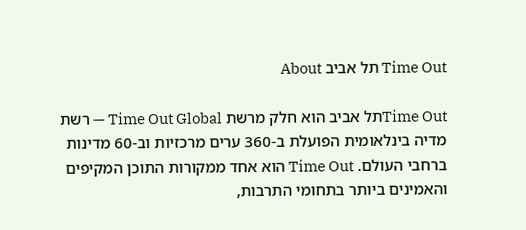Time Out תל אביב About

Time Outתל אביב הוא חלק מרשת Time Out Global — רשת מדיה בינלאומית הפועלת ב-360 ערים מרכזיות וב-60 מדינות ברחבי העולם. Time Out הוא אחד ממקורות התוכן המקיפים והאמינים ביותר בתחומי התרבות,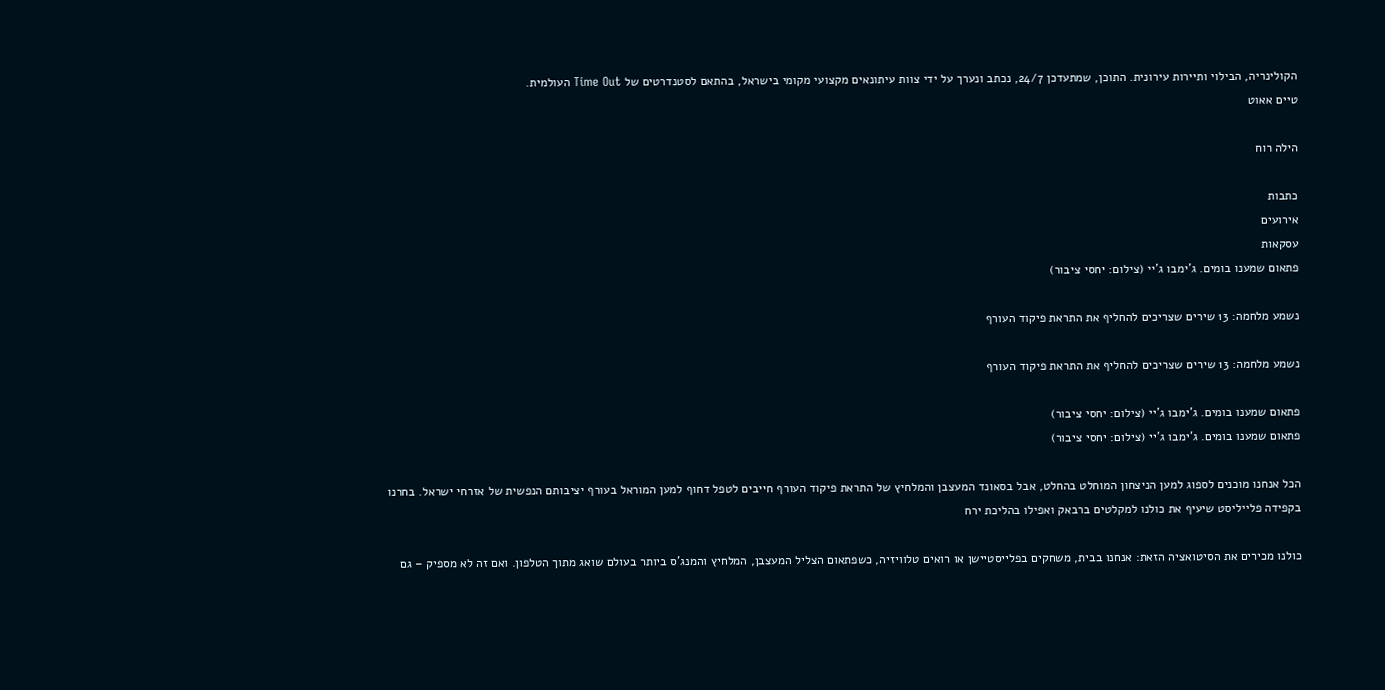הקולינריה, הבילוי ותיירות עירונית. התוכן, שמתעדכן 24/7, נכתב ונערך על ידי צוות עיתונאים מקצועי מקומי בישראל, בהתאם לסטנדרטים של Time Out העולמית.
טיים אאוט

הילה רוח

כתבות
אירועים
עסקאות
פתאום שמענו בומים. ג'ימבו ג'יי (צילום: יחסי ציבור)

נשמע מלחמה: 13 שירים שצריכים להחליף את התראת פיקוד העורף

נשמע מלחמה: 13 שירים שצריכים להחליף את התראת פיקוד העורף

פתאום שמענו בומים. ג'ימבו ג'יי (צילום: יחסי ציבור)
פתאום שמענו בומים. ג'ימבו ג'יי (צילום: יחסי ציבור)

הכל אנחנו מוכנים לספוג למען הניצחון המוחלט בהחלט, אבל בסאונד המעצבן והמלחיץ של התראת פיקוד העורף חייבים לטפל דחוף למען המוראל בעורף יציבותם הנפשית של אזרחי ישראל. בחרנו בקפידה פלייליסט שיעיף את כולנו למקלטים ברבאק ואפילו בהליכת ירח

כולנו מכירים את הסיטואציה הזאת: אנחנו בבית, משחקים בפלייסטיישן או רואים טלוויזיה, כשפתאום הצליל המעצבן, המלחיץ והמנג'ס ביותר בעולם שואג מתוך הטלפון. ואם זה לא מספיק – גם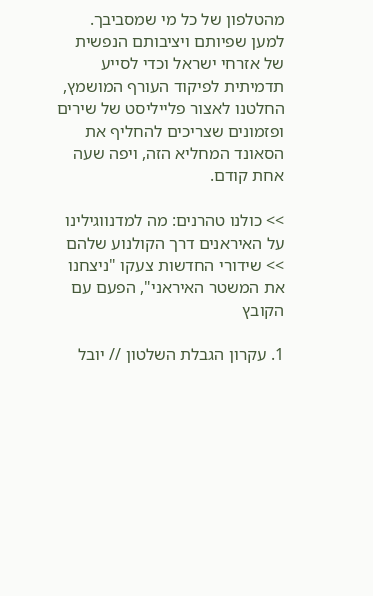מהטלפון של כל מי שמסביבך. למען שפיותם ויציבותם הנפשית של אזרחי ישראל וכדי לסייע תדמיתית לפיקוד העורף המושמץ, החלטנו לאצור פלייליסט של שירים ופזמונים שצריכים להחליף את הסאונד המחליא הזה, ויפה שעה אחת קודם.

>> כולנו טהרנים: מה למדנווגילינו על האיראנים דרך הקולנוע שלהם
>> שידורי החדשות צעקו "ניצחנו את המשטר האיראני", הפעם עם הקובץ

1. עקרון הגבלת השלטון // יובל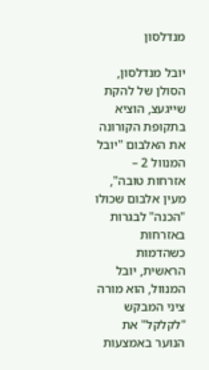מנדלסון

יובל מנדלסון, הסולן של להקת שייגעצ, הוציא בתקופת הקורונה את האלבום "יובל המנוול 2 – אזרחות טובה", מעין אלבום שכולו "הכנה" לבגרות באזרחות כשהדמות הראשית, יובל המנוול, הוא מורה ציני המבקש "לקלקל" את הנוער באמצעות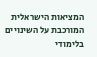המציאות הישראלית המורכבת על השינויים בלימודי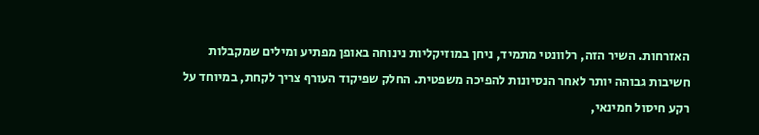האזרחות. השיר הזה, רלוונטי מתמיד, ניחן במוזיקליות נינוחה באופן מפתיע ומילים שמקבלות חשיבות גבוהה יותר לאחר הנסיונות להפיכה משפטית. החלק שפיקוד העורף צריך לקחת, במיוחד על רקע חיסול חמינאי,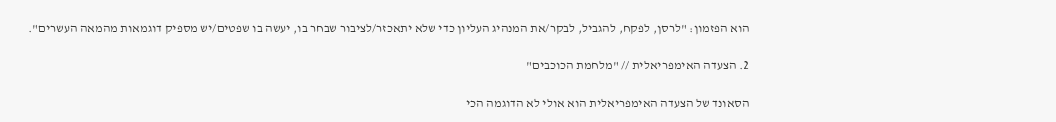הוא הפזמון: "לרסן, לפקח, להגביל, לבקר/את המנהיג העליון כדי שלא יתאכזר/לציבור שבחר בו, יעשה בו שפטים/יש מספיק דוגמאות מהמאה העשרים".

2. הצעדה האימפריאלית // "מלחמת הכוכבים"

הסאונד של הצעדה האימפריאלית הוא אולי לא הדוגמה הכי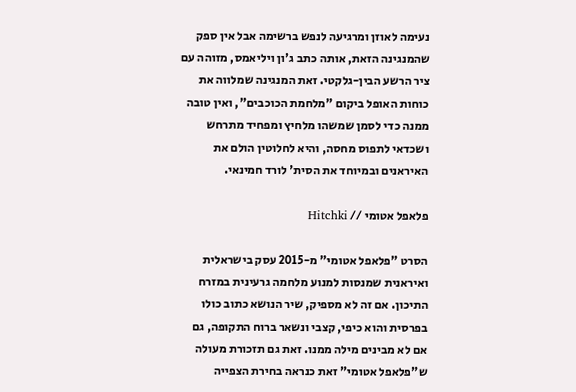נעימה לאוזן ומרגיעה לנפש ברשימה אבל אין ספק שהמנגינה הזאת, אותה כתב ג'ון ויליאמס, מזוהה עם ציר הרשע הבין-גלקטי. זאת המנגינה שמלווה את כוחות האופל ביקום "מלחמת הכוכבים", ואין טובה ממנה כדי לסמן שמשהו מלחיץ ומפחיד מתרחש ושכדאי לתפוס מחסה, והיא לחלוטין הולם את האיראנים ובמיוחד את הסית' לורד חמינאי.

פלאפל אטומי // Hitchki

הסרט "פלאפל אטומי" מ-2015 עסק בישראלית ואיראנית שמנסות למנוע מלחמה גרעינית במזרח התיכון. אם זה לא מספיק, שיר הנושא כתוב כולו בפרסית והוא כיפי, קצבי ונשאר ברוח התקופה, גם אם לא מבינים מילה ממנו. זאת גם תזכורת מעולה ש"פלאפל אטומי" זאת כנראה בחירת הצפייה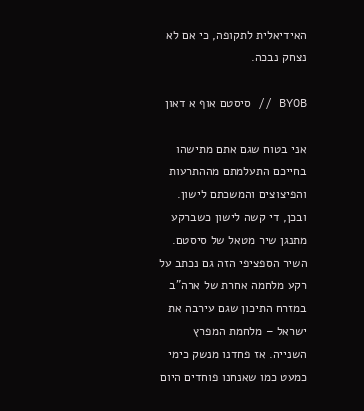האידיאלית לתקופה, כי אם לא נצחק נבכה.

BYOB // סיסטם אוף א דאון

אני בטוח שגם אתם מתישהו בחייכם התעלמתם מההתרעות והפיצוצים והמשכתם לישון. ובכן, די קשה לישון כשברקע מתנגן שיר מטאל של סיסטם. השיר הספציפי הזה גם נכתב על רקע מלחמה אחרת של ארה"ב במזרח התיכון שגם עירבה את ישראל – מלחמת המפרץ השנייה. אז פחדנו מנשק כימי כמעט כמו שאנחנו פוחדים היום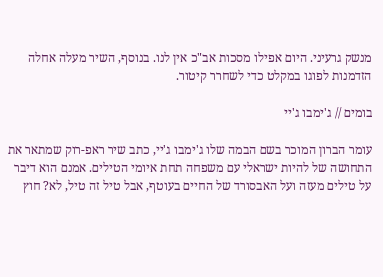מנשק גרעיני. היום אפילו מסכות אב"כ אין לנו. בנוסף, השיר מעלה אחלה הזדמנות לפוגו במקלט כדי לשחרר קיטור.

בומים // ג'ימבו ג'יי

עומר הברון המוכר בשם הבמה שלו ג'ימבו ג'יי, כתב שיר ראפ-רוק שמתאר את התחושה של להיות ישראלי עם משפחה תחת איומי הטילים. אמנם הוא דיבר על טילים מעזה ועל האבסורד של החיים בעוטף, אבל טיל זה טיל, לא? חוץ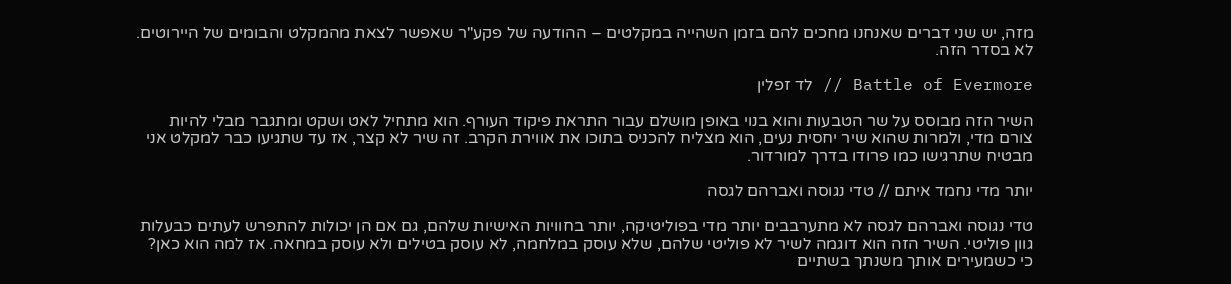מזה, יש שני דברים שאנחנו מחכים להם בזמן השהייה במקלטים – ההודעה של פקע"ר שאפשר לצאת מהמקלט והבומים של היירוטים. לא בסדר הזה.

Battle of Evermore // לד זפלין

השיר הזה מבוסס על שר הטבעות והוא בנוי באופן מושלם עבור התראת פיקוד העורף. הוא מתחיל לאט ושקט ומתגבר מבלי להיות צורם מדי, ולמרות שהוא שיר יחסית נעים, הוא מצליח להכניס בתוכו את אווירת הקרב. זה שיר לא קצר, אז עד שתגיעו כבר למקלט אני מבטיח שתרגישו כמו פרודו בדרך למורדור.

יותר מדי נחמד איתם // טדי נגוסה ואברהם לגסה

טדי נגוסה ואברהם לגסה לא מתערבבים יותר מדי בפוליטיקה, יותר בחוויות האישיות שלהם, גם אם הן יכולות להתפרש לעתים כבעלות גוון פוליטי. השיר הזה הוא דוגמה לשיר לא פוליטי שלהם, שלא עוסק במלחמה, לא עוסק בטילים ולא עוסק במחאה. אז למה הוא כאן? כי כשמעירים אותך משנתך בשתיים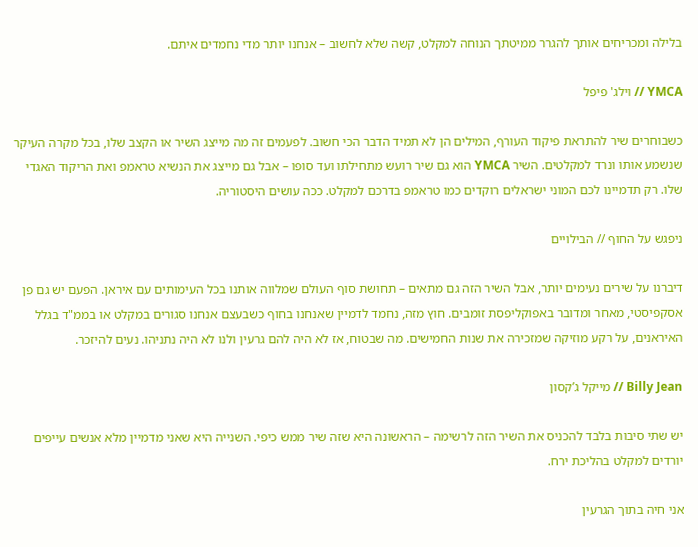בלילה ומכריחים אותך להגרר ממיטתך הנוחה למקלט, קשה שלא לחשוב – אנחנו יותר מדי נחמדים איתם.

YMCA // וילג' פיפל

כשבוחרים שיר להתראת פיקוד העורף, המילים הן לא תמיד הדבר הכי חשוב. לפעמים זה מה מייצג השיר או הקצב שלו, בכל מקרה העיקר שנשמע אותו ונרד למקלטים. השיר YMCA הוא גם שיר רועש מתחילתו ועד סופו – אבל גם מייצג את הנשיא טראמפ ואת הריקוד האגדי שלו. רק תדמיינו לכם המוני ישראלים רוקדים כמו טראמפ בדרכם למקלט. ככה עושים היסטוריה.

ניפגש על החוף // הבילויים

דיברנו על שירים נעימים יותר, אבל השיר הזה גם מתאים – תחושת סוף העולם שמלווה אותנו בכל העימותים עם איראן. הפעם יש גם פן אסקפיסטי, מאחר ומדובר באפוקליפסת זומבים. חוץ מזה, נחמד לדמיין שאנחנו בחוף כשבעצם אנחנו סגורים במקלט או בממ"ד בגלל האיראנים, על רקע מוזיקה שמזכירה את שנות החמישים. מה שבטוח, אז לא היה להם גרעין ולנו לא היה נתניהו. נעים להיזכר.

Billy Jean // מייקל ג’קסון

יש שתי סיבות בלבד להכניס את השיר הזה לרשימה – הראשונה היא שזה שיר ממש כיפי. השנייה היא שאני מדמיין מלא אנשים עייפים יורדים למקלט בהליכת ירח.

אני חיה בתוך הגרעין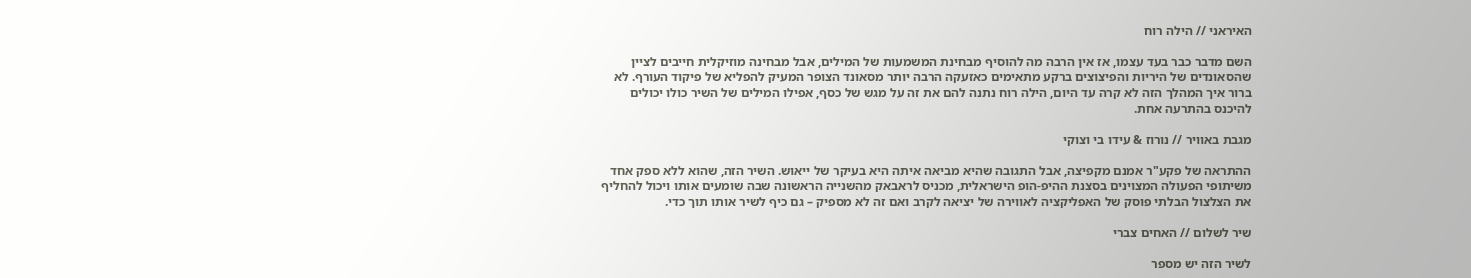האיראני // הילה רוח

השם מדבר כבר בעד עצמו, אז אין הרבה מה להוסיף מבחינת המשמעות של המילים, אבל מבחינה מוזיקלית חייבים לציין שהסאונדים של היריות והפיצוצים ברקע מתאימים כאזעקה הרבה יותר מסאונד הצופר המעיק להפליא של פיקוד העורף. לא ברור איך המהלך הזה לא קרה עד היום, הילה רוח נתנה להם את זה על מגש של כסף, אפילו המילים של השיר כולו יכולים להיכנס בהתרעה אחת.

מגבת באוויר // נורוז & עידו בי וצוקי

ההתראה של פקע"ר אמנם מקפיצה, אבל התגובה שהיא מביאה איתה היא בעיקר של ייאוש. השיר הזה, שהוא ללא ספק אחד משיתופי הפעולה המצוינים בסצנת ההיפ-הופ הישראלית, מכניס לראבאק מהשנייה הראשונה שבה שומעים אותו ויכול להחליף את הצלצול הבלתי פוסק של האפליקציה לאווירה של יציאה לקרב ואם זה לא מספיק – גם כיף לשיר אותו תוך כדי.

שיר לשלום // האחים צברי

לשיר הזה יש מספר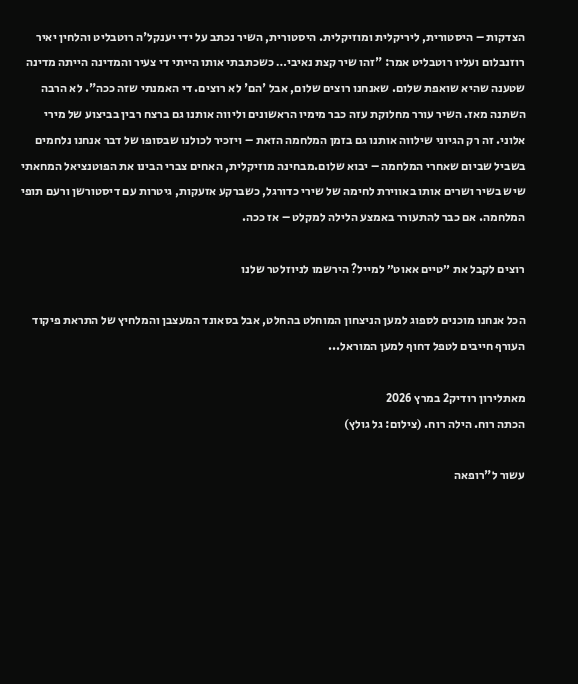הצדקות – היסטורית, ליריקלית ומוזיקלית. היסטורית, השיר נכתב על ידי יענקל'ה רוטבליט והלחין יאיר רוזנבלום ועליו רוטבליט אמר: "זהו שיר קצת נאיבי… כשכתבתי אותו הייתי די צעיר והמדינה הייתה מדינה שטענה שהיא שואפת שלום. שאנחנו רוצים שלום, אבל 'הם' לא רוצים. די האמנתי שזה ככה". לא הרבה השתנה מאז. השיר עורר מחלוקת עזה כבר מימיו הראשונים וליווה אותנו גם ברצח רבין בביצוע של מירי אלוני. זה רק הגיוני שילווה אותנו גם בזמן המלחמה הזאת – ויזכיר לכולנו שבסופו של דבר אנחנו נלחמים בשביל שביום שאחרי המלחמה – יבוא שלום.מבחינה מוזיקלית, האחים צברי הבינו את הפוטנציאל המחאתי שיש בשיר ושרים אותו באווירת לחימה של שירי כדורגל, כשברקע אזעקות, גיטרות עם דיסטורשן ורעם תופי המלחמה. אם כבר להתעורר באמצע הלילה למקלט – אז ככה.

רוצים לקבל את ״טיים אאוט״ למייל? הירשמו לניוזלטר שלנו

הכל אנחנו מוכנים לספוג למען הניצחון המוחלט בהחלט, אבל בסאונד המעצבן והמלחיץ של התראת פיקוד העורף חייבים לטפל דחוף למען המוראל...

מאתלירון רודיק2 במרץ 2026
הכתה רוח. הילה רוח. (צילום: גל גולץ)

עשור ל"רופאה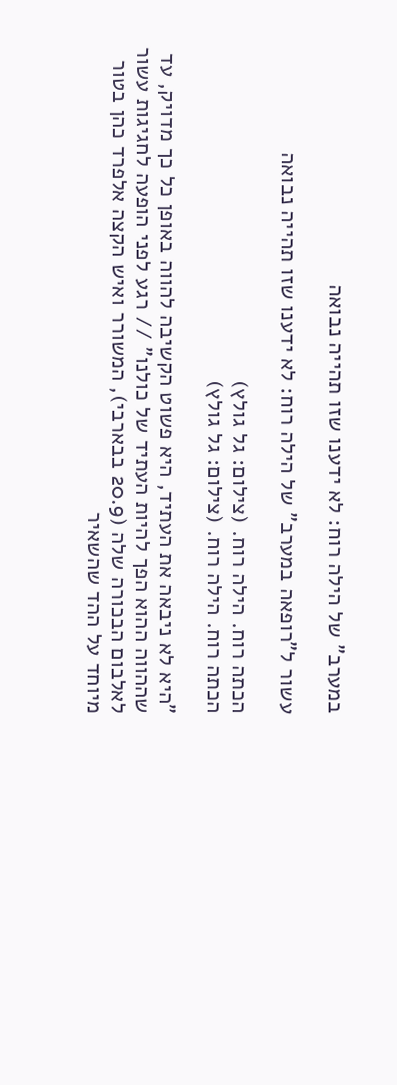במערב" של הילה רוח: לא ידענו שזו תהייה נבואה

עשור ל"רופאה במערב" של הילה רוח: לא ידענו שזו תהייה נבואה

הכתה רוח. הילה רוח. (צילום: גל גולץ)
הכתה רוח. הילה רוח. (צילום: גל גולץ)

"היא לא ניבאה את העתיד, היא פשוט הקשיבה להווה באופן כל כך מדויק, עד שההווה ההוא הפך להיות העתיד של כולנו" // רגע לפני הופעה לחגיגות עשור לאלבום הבכורה שלה (20.9 בבארבי), המשורר ואיש הקצה אלפרד כהן בטור מיוחד על ההד שהשאיר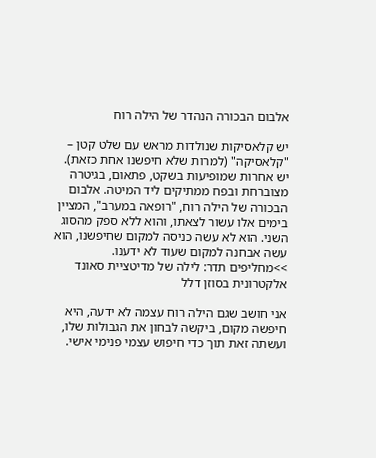אלבום הבכורה הנהדר של הילה רוח

יש קלאסיקות שנולדות מראש עם שלט קטן – "קלאסיקה" (למרות שלא חיפשנו אחת כזאת). יש אחרות שמופיעות בשקט, פתאום, בגיטרה מצוברחת ובפח ממתיקים ליד המיטה. אלבום הבכורה של הילה רוח, "רופאה במערב", המציין בימים אלו עשור לצאתו, והוא ללא ספק מהסוג השני. הוא לא עשה כניסה למקום שחיפשנו, הוא עשה אבחנה למקום שעוד לא ידענו.
>>מחליפים תדר: לילה של מדיטציית סאונד אלקטרונית בסוזן דלל

אני חושב שגם הילה רוח עצמה לא ידעה, היא חיפשה מקום, ביקשה לבחון את הגבולות שלו, ועשתה זאת תוך כדי חיפוש עצמי פנימי אישי.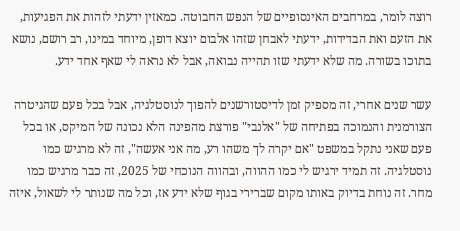רוצה לומר, במרחבים האינסופיים של הנפש החבוטה. כמאזין ידעתי לזהות את הפגיעות, את הזעם ואת הבדידות, ידעתי לאבחן שזהו אלבום יוצא דופן, מיוחד במינו, רב רושם, נושא בתוכו בשורה. מה שלא ידעתי שזו תהייה נבואה, אבל לא נראה לי שאף אחד ידע.

עשר שנים אחרי, זה מספיק זמן לדיסטורשנים להפוך לנוסטלגיה, אבל בכל פעם שהגיטרה הצורמנית והנמוכה בפתיחה של "אלנבי" פורצת מהפינה הלא נכונה של המיקס, או בכל פעם שאני נתקל במשפט "אם יקרה לך משהו רע, מה אני אעשה", זה לא מרגיש כמו נוסטלגיה. זה תמיד ירגיש לי כמו ההווה, ובהווה הנוכחי של 2025, זה כבר מרגיש כמו מחר. זה נוחת בדיוק באותו מקום שברירי בגוף שלא ידע אז, וכל מה שנותר לי לשאול, איזה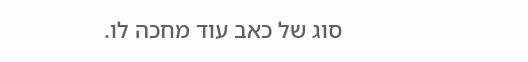סוג של כאב עוד מחכה לו.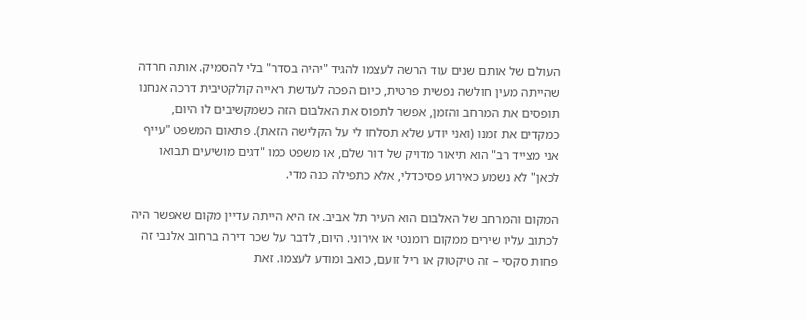העולם של אותם שנים עוד הרשה לעצמו להגיד "יהיה בסדר" בלי להסמיק. אותה חרדה שהייתה מעין חולשה נפשית פרטית, כיום הפכה לעדשת ראייה קולקטיבית דרכה אנחנו תופסים את המרחב והזמן, אפשר לתפוס את האלבום הזה כשמקשיבים לו היום, כמקדים את זמנו (ואני יודע שלא תסלחו לי על הקלישה הזאת). פתאום המשפט "עייף אני מצייד רב" הוא תיאור מדויק של דור שלם, או משפט כמו "דגים מושיעים תבואו לכאן" לא נשמע כאירוע פסיכדלי, אלא כתפילה כנה מדי.

המקום והמרחב של האלבום הוא העיר תל אביב. אז היא הייתה עדיין מקום שאפשר היה לכתוב עליו שירים ממקום רומנטי או אירוני. היום, לדבר על שכר דירה ברחוב אלנבי זה פחות סקסי – זה טיקטוק או ריל זועם, כואב ומודע לעצמו. זאת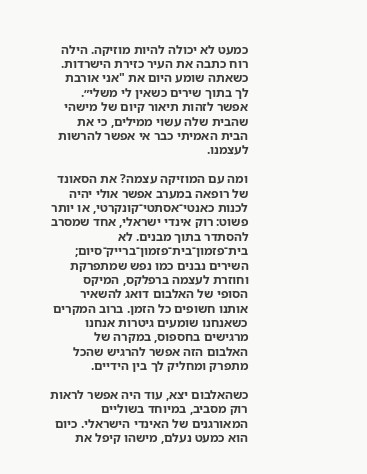כמעט לא יכולה להיות מוזיקה. הילה רוח כתבה את העיר כזירת הישרדות. כשאתה שומע היום את "אני אורבת לך בתוך שירים כשאין לי משלי״. אפשר לזהות תיאור קיום של מישהי שהבית שלה עשוי ממילים, כי את הבית האמיתי כבר אי אפשר להרשות לעצמנו.

ומה עם המוזיקה עצמה? את הסאונד של רופאה במערב אפשר אולי יהיה לכנות כאנטי־אסתטי־קונקרטי, או יותר פשוט: רוק אינדי ישראלי, אחד שמסרב להסתדר בתוך מבנים. לא בית־פזמון־בית־פזמון־ברייק־סיום; השירים נבנים כמו נפש שמתפרקת וחוזרת לעצמה ברפלקס, המיקס הסופי של האלבום דואג להשאיר אותנו חשופים כל הזמן. ברוב המקרים כשאנחנו שומעים גיטרות אנחנו מרגישים בחספוס, במקרה של האלבום הזה אפשר להרגיש שהכל מתפרק ומחליק לך בין הידיים.

כשהאלבום יצא, עוד היה אפשר לראות רוק מסביב, במיוחד בשוליים המאורגנים של האינדי הישראלי. כיום הוא כמעט נעלם, מישהו קיפל את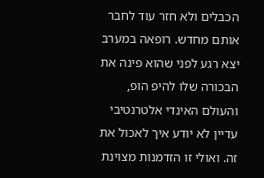הכבלים ולא חזר עוד לחבר אותם מחדש. רופאה במערב יצא רגע לפני שהוא פינה את הבכורה שלו להיפ הופ, והעולם האינדי אלטרנטיבי עדיין לא יודע איך לאכול את זה. ואולי זו הזדמנות מצוינת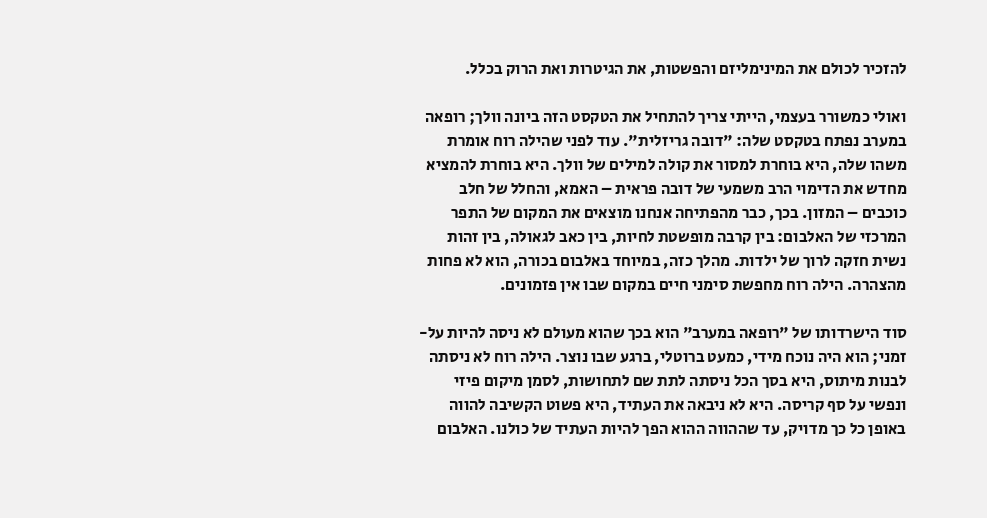להזכיר לכולם את המינימליזם והפשטות, את הגיטרות ואת הרוק בכלל.

ואולי כמשורר בעצמי, הייתי צריך להתחיל את הטקסט הזה ביונה וולך; רופאה במערב נפתח בטקסט שלה: "דובה גריזלית". עוד לפני שהילה רוח אומרת משהו שלה, היא בוחרת למסור את קולה למילים של וולך. היא בוחרת להמציא מחדש את הדימוי הרב משמעי של דובה פראית – האמא, והחלל של חלב כוכבים – המזון. בכך, כבר מהפתיחה אנחנו מוצאים את המקום של התפר המרכזי של האלבום: בין קרבה מופשטת לחיות, בין כאב לגאולה, בין זהות נשית חזקה לרוך של ילדות. מהלך כזה, במיוחד באלבום בכורה, הוא לא פחות מהצהרה. הילה רוח מחפשת סימני חיים במקום שבו אין פזמונים.

סוד הישרדותו של "רופאה במערב" הוא בכך שהוא מעולם לא ניסה להיות על-זמני; הוא היה נוכח מידי, כמעט ברוטלי, ברגע שבו נוצר. הילה רוח לא ניסתה לבנות מיתוס, היא בסך הכל ניסתה לתת שם לתחושות, לסמן מיקום פיזי ונפשי על סף קריסה. היא לא ניבאה את העתיד, היא פשוט הקשיבה להווה באופן כל כך מדויק, עד שההווה ההוא הפך להיות העתיד של כולנו. האלבום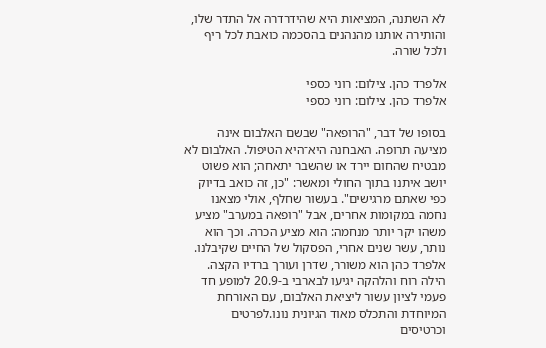לא השתנה, המציאות היא שהידרדרה אל התדר שלו, והותירה אותנו מהנהנים בהסכמה כואבת לכל ריף ולכל שורה.

אלפרד כהן. צילום: רוני כספי
אלפרד כהן. צילום: רוני כספי

בסופו של דבר, "הרופאה" שבשם האלבום אינה מציעה תרופה. האבחנה היא־היא הטיפול. האלבום לא מבטיח שהחום יירד או שהשבר יתאחה; הוא פשוט יושב איתנו בתוך החולי ומאשר: "כן, זה כואב בדיוק כפי שאתם מרגישים". בעשור שחלף, אולי מצאנו נחמה במקומות אחרים, אבל "רופאה במערב" מציע משהו יקר יותר מנחמה: הוא מציע הכרה. וכך הוא נותר, עשר שנים אחרי, הפסקול של החיים שקיבלנו.
אלפרד כהן הוא משורר, שדרן ועורך ברדיו הקצה.
הילה רוח והלהקה יגיעו לבארבי ב-20.9 למופע חד פעמי לציון עשור ליציאת האלבום, עם האורחת המיוחדת והתכלס מאוד הגיונית נונו.לפרטים וכרטיסים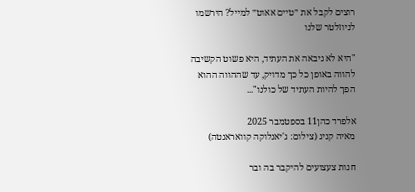רוצים לקבל את ״טיים אאוט״ למייל? הירשמו לניוזלטר שלנו

"היא לא ניבאה את העתיד, היא פשוט הקשיבה להווה באופן כל כך מדויק, עד שההווה ההוא הפך להיות העתיד של כולנו"...

אלפרד כהן11 בספטמבר 2025
מאיה קניג (צילום: ג'יאנלוקה קוואראנטה)

חנות צעצועים להיקבר בה ובר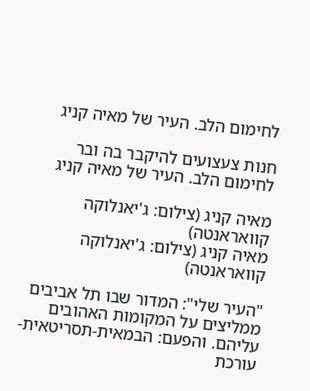לחימום הלב. העיר של מאיה קניג

חנות צעצועים להיקבר בה ובר לחימום הלב. העיר של מאיה קניג

מאיה קניג (צילום: ג'יאנלוקה קוואראנטה)
מאיה קניג (צילום: ג'יאנלוקה קוואראנטה)

"העיר שלי": המדור שבו תל אביבים ממליצים על המקומות האהובים עליהם. והפעם: הבמאית-תסריטאית-עורכת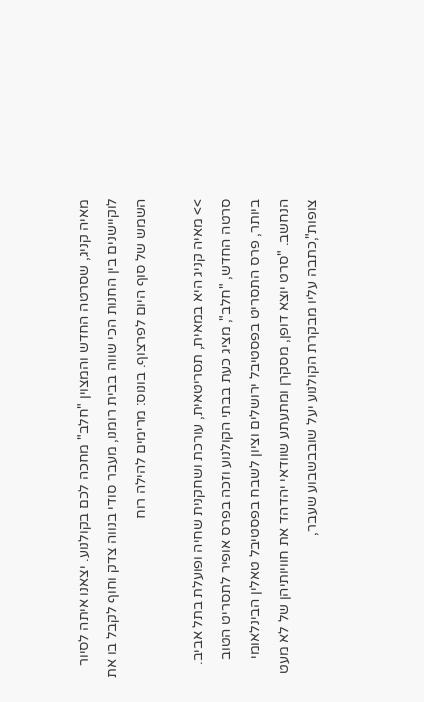מאיה קניג, שסרטה החדש והמצוין "חלב" מחכה לכם בקולנוע. יצאנו איתה לסיור לוקיישנים בין החנות הכי שווה בבית רומנו, מעבר סודי בנווה צדק וחוף לקבל בו את השמש של סוף היום לפרצוף. בונוס: מרימים להילה רוח

>> מאיה קניג היא במאית, תסריטאית, עורכת ושחקנית שחיה ופועלת בתל אביב. סרטה החדש, "חלב", מציג כעת בבתי הקולנוע וזכה בפרס אופיר לתסריט הטוב ביותר, פרס התסריט בפסטיבל ירושלים וציון לשבח בפסטיבל טאלין הבינלאומי הנחשב. "סרט יוצא דופן, מסקרן ומתעתע שוודאי יהדהד את חוויותיהן של לא מעט צופות",כתבה עליו מבקרת הקולנוע יעל שובבשבוע שעבר,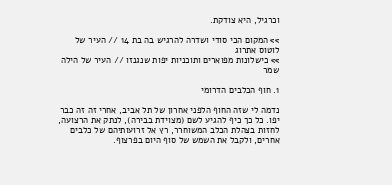וכרגיל, היא צודקת.

>> המקום הכי סודי ושדרה להרגיש בה בת 14 // העיר של לוטוס אתרוג
>> כישלונות מפוארים ותוכניות יפות שנגנזו // העיר של הילה שמר

1. חוף הכלבים הדרומי

נדמה לי שזה החוף הלפני אחרון של תל אביב, אחרי זה זה כבר יפו. כל כך כיף להגיע לשם (מצוידת בבירה), לנתק את הרצועה, לחזות בצהלת הכלב המשוחרר, רץ אל זרועותיהם של כלבים אחרים, ולקבל את השמש של סוף היום בפרצוף.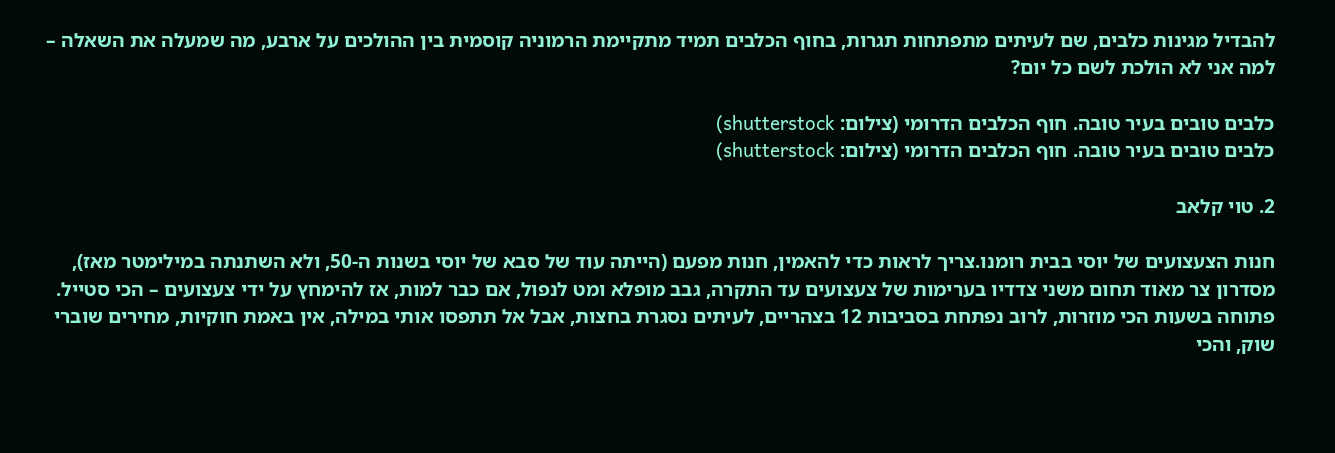להבדיל מגינות כלבים, שם לעיתים מתפתחות תגרות, בחוף הכלבים תמיד מתקיימת הרמוניה קוסמית בין ההולכים על ארבע, מה שמעלה את השאלה – למה אני לא הולכת לשם כל יום?

כלבים טובים בעיר טובה. חוף הכלבים הדרומי (צילום: shutterstock)
כלבים טובים בעיר טובה. חוף הכלבים הדרומי (צילום: shutterstock)

2. טוי קלאב

חנות הצעצועים של יוסי בבית רומנו.צריך לראות כדי להאמין, חנות מפעם (הייתה עוד של סבא של יוסי בשנות ה-50, ולא השתנתה במילימטר מאז), מסדרון צר מאוד תחום משני צדדיו בערימות של צעצועים עד התקרה, גבב מופלא ומט לנפול, אם כבר למות, אז להימחץ על ידי צעצועים – הכי סטייל. פתוחה בשעות הכי מוזרות, לרוב נפתחת בסביבות 12 בצהריים, לעיתים נסגרת בחצות, אבל אל תתפסו אותי במילה, אין באמת חוקיות, מחירים שוברי שוק, והכי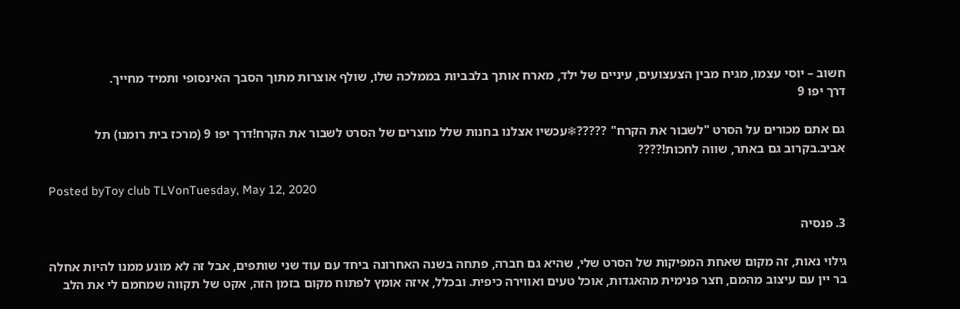חשוב – יוסי עצמו, מגיח מבין הצעצועים, עיניים של ילד, מארח אותך בלבביות בממלכה שלו, שולף אוצרות מתוך הסבך האינסופי ותמיד מחייך.
דרך יפו 9

גם אתם מכורים על הסרט "לשבור את הקרח" ?????❄עכשיו אצלנו בחנות שלל מוצרים של הסרט לשבור את הקרח!דרך יפו 9 (מרכז בית רומנו) תל אביב.בקרוב גם באתר, שווה לחכות!????

Posted byToy club TLVonTuesday, May 12, 2020

3. פנסיה

גילוי נאות, זה מקום שאחת המפיקות של הסרט שלי, שהיא גם חברה, פתחה בשנה האחרונה ביחד עם עוד שני שותפים, אבל זה לא מונע ממנו להיות אחלה בר יין עם עיצוב מהמם, חצר פנימית מהאגדות, אוכל טעים ואווירה כיפית. ובכלל, איזה אומץ לפתוח מקום בזמן הזה, אקט של תקווה שמחמם לי את הלב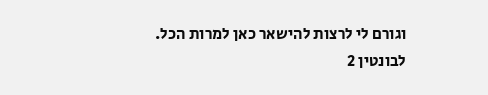וגורם לי לרצות להישאר כאן למרות הכל.
לבונטין 2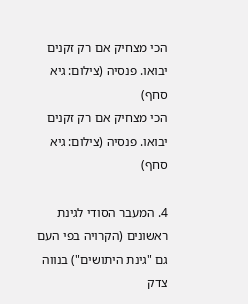הכי מצחיק אם רק זקנים יבואו. פנסיה (צילום: גיא סחף)
הכי מצחיק אם רק זקנים יבואו. פנסיה (צילום: גיא סחף)

4. המעבר הסודי לגינת ראשונים (הקרויה בפי העם גם "גינת היתושים") בנווה צדק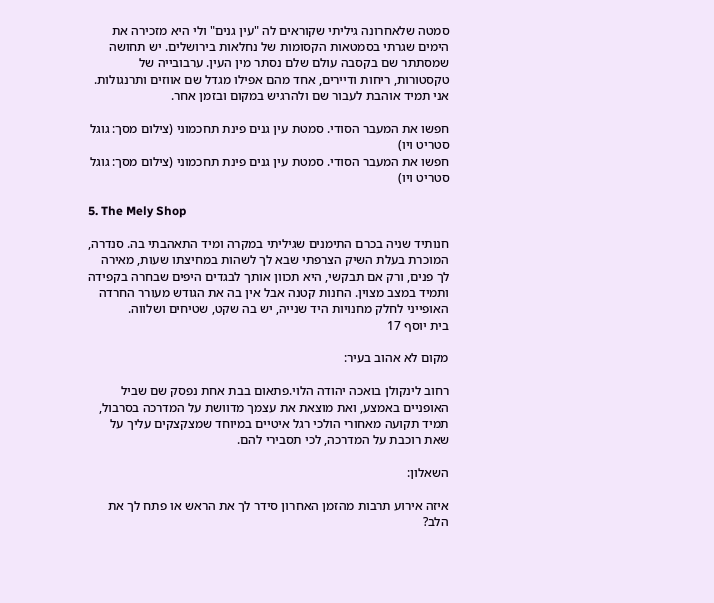סמטה שלאחרונה גיליתי שקוראים לה "עין גנים" ולי היא מזכירה את הימים שגרתי בסמטאות הקסומות של נחלאות בירושלים. יש תחושה שמסתתר שם בקסבה עולם שלם נסתר מין העין. ערבובייה של טקסטורות, ריחות ודיירים, אחד מהם אפילו מגדל שם אווזים ותרנגולות. אני תמיד אוהבת לעבור שם ולהרגיש במקום ובזמן אחר.

חפשו את המעבר הסודי. סמטת עין גנים פינת תחכמוני (צילום מסך: גוגל סטריט ויו)
חפשו את המעבר הסודי. סמטת עין גנים פינת תחכמוני (צילום מסך: גוגל סטריט ויו)

5. The Mely Shop

חנותיד שניה בכרם התימנים שגיליתי במקרה ומיד התאהבתי בה. סנדרה, המוכרת בעלת השיק הצרפתי שבא לך לשהות במחיצתו שעות, מאירה לך פנים, ורק אם תבקשי, היא תכוון אותך לבגדים היפים שבחרה בקפידה ותמיד במצב מצוין. החנות קטנה אבל אין בה את הגודש מעורר החרדה האופייני לחלק מחנויות היד שנייה, יש בה שקט, שטיחים ושלווה.
בית יוסף 17

מקום לא אהוב בעיר:

רחוב לינקולן בואכה יהודה הלוי.פתאום בבת אחת נפסק שם שביל האופניים באמצע, ואת מוצאת את עצמך מדוושת על המדרכה בסרבול, תמיד תקועה מאחורי הולכי רגל איטיים במיוחד שמצקצקים עליך על שאת רוכבת על המדרכה, לכי תסבירי להם.

השאלון:

איזה אירוע תרבות מהזמן האחרון סידר לך את הראש או פתח לך את הלב?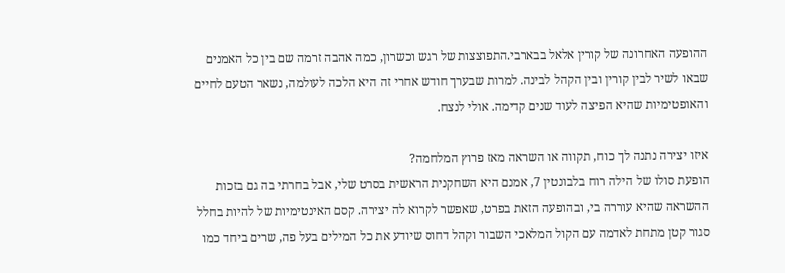ההופעה האחרונה של קורין אלאל בבארבי.התפוצצות של רגש וכשרון, כמה אהבה זרמה שם בין כל האמנים שבאו לשיר לבין קורין ובין הקהל לבינה. למרות שבערך חודש אחרי זה היא הלכה לעולמה, נשאר הטעם לחיים והאופטימיות שהיא הפיצה לעוד שנים קדימה. אולי לנצח.

איזו יצירה נתנה לך כוח, תקווה או השראה מאז פרוץ המלחמה?
הופעת סולו של הילה רוח בלבונטין 7, אמנם היא השחקנית הראשית בסרט שלי, אבל בחרתי בה גם בזכות ההשראה שהיא עוררה בי, ובהופעה הזאת בפרט, שאפשר לקרוא לה יצירה. קסם האינטימיות של להיות בחלל סגור קטן מתחת לאדמה עם הקול המלאכי השבור וקהל דחוס שיודע את כל המילים בעל פה, שרים ביחד כמו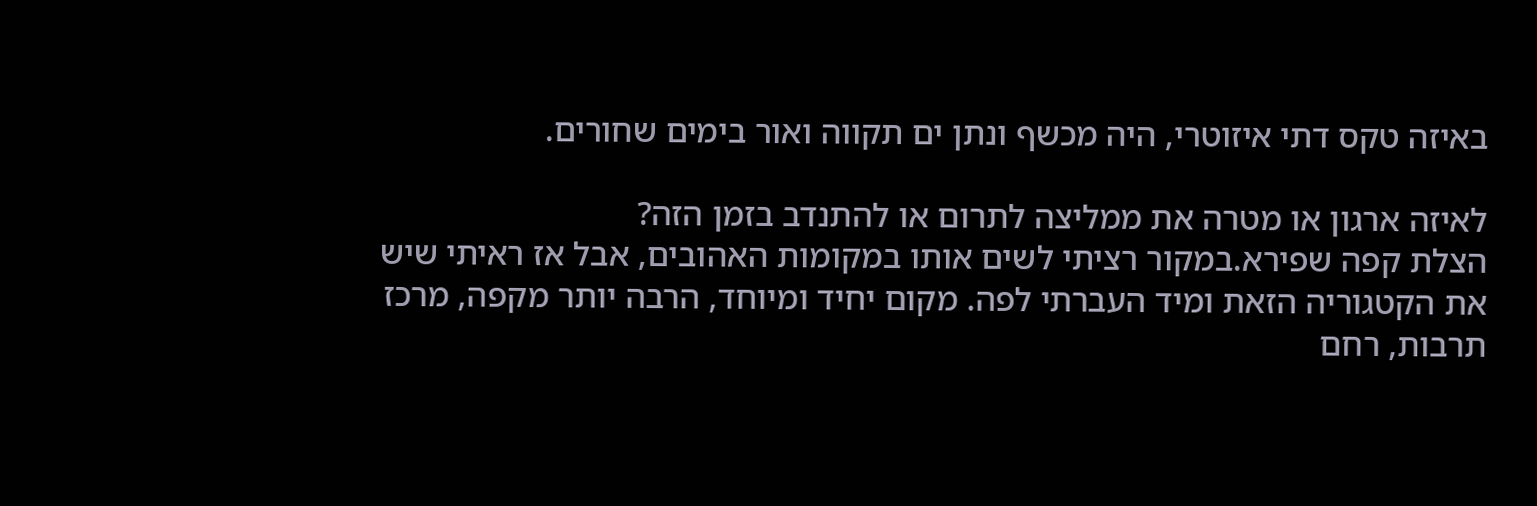באיזה טקס דתי איזוטרי, היה מכשף ונתן ים תקווה ואור בימים שחורים.

לאיזה ארגון או מטרה את ממליצה לתרום או להתנדב בזמן הזה?
הצלת קפה שפירא.במקור רציתי לשים אותו במקומות האהובים, אבל אז ראיתי שיש את הקטגוריה הזאת ומיד העברתי לפה. מקום יחיד ומיוחד, הרבה יותר מקפה, מרכז תרבות, רחם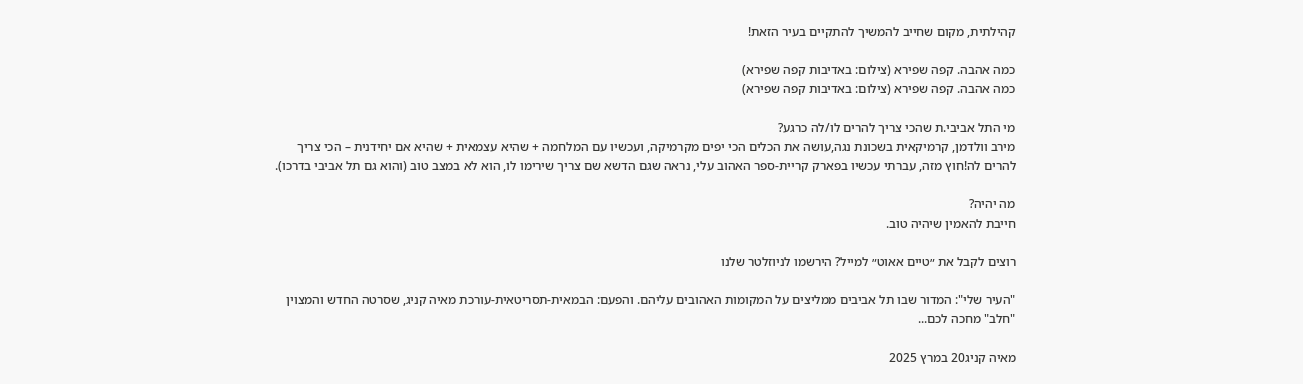קהילתית, מקום שחייב להמשיך להתקיים בעיר הזאת!

כמה אהבה. קפה שפירא (צילום: באדיבות קפה שפירא)
כמה אהבה. קפה שפירא (צילום: באדיבות קפה שפירא)

מי התל אביבי.ת שהכי צריך להרים לו/לה כרגע?
מירב וולדמן, קרמיקאית בשכונת נגה,עושה את הכלים הכי יפים מקרמיקה, ועכשיו עם המלחמה + שהיא עצמאית + שהיא אם יחידנית – הכי צריך להרים לה!חוץ מזה, עברתי עכשיו בפארק קריית-ספר האהוב עלי, נראה שגם הדשא שם צריך שירימו לו, הוא לא במצב טוב (והוא גם תל אביבי בדרכו).

מה יהיה?
חייבת להאמין שיהיה טוב.

רוצים לקבל את ״טיים אאוט״ למייל? הירשמו לניוזלטר שלנו

"העיר שלי": המדור שבו תל אביבים ממליצים על המקומות האהובים עליהם. והפעם: הבמאית-תסריטאית-עורכת מאיה קניג, שסרטה החדש והמצוין "חלב" מחכה לכם...

מאיה קניג20 במרץ 2025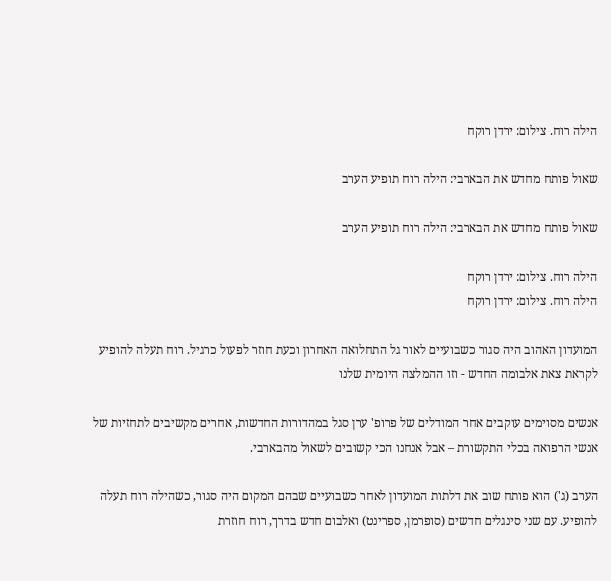הילה רוח. צילום: ירדן רוקח

שאול פותח מחדש את הבארבי: הילה רוח תופיע הערב

שאול פותח מחדש את הבארבי: הילה רוח תופיע הערב

הילה רוח. צילום: ירדן רוקח
הילה רוח. צילום: ירדן רוקח

המועדון האהוב היה סגור כשבועיים לאור גל התחלואה האחרון וכעת חוזר לפעול כרגיל. רוח תעלה להופיע לקראת צאת אלבומה החדש - וזו ההמלצה היומית שלנו

אנשים מסוימים עוקבים אחר המודלים של פרופ' ערן סגל במהדורות החדשות, אחרים מקשיבים לתחזיות של אנשי הרפואה בכלי התקשורת – אבל אנחנו הכי קשובים לשאול מהבארבי.

הערב (ג') הוא פותח שוב את דלתות המועדון לאחר כשבועיים שבהם המקום היה סגור, כשהילה רוח תעלה להופיע. עם שני סינגלים חדשים (סופרמן, ספרינט) ואלבום חדש בדרך, רוח חוזרת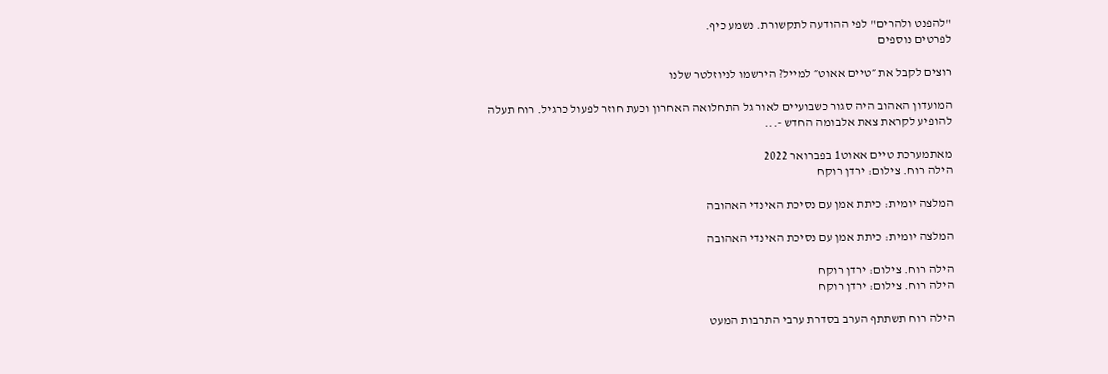"להפנט ולהרים" לפי ההודעה לתקשורת. נשמע כיף.
לפרטים נוספים

רוצים לקבל את ״טיים אאוט״ למייל? הירשמו לניוזלטר שלנו

המועדון האהוב היה סגור כשבועיים לאור גל התחלואה האחרון וכעת חוזר לפעול כרגיל. רוח תעלה להופיע לקראת צאת אלבומה החדש -...

מאתמערכת טיים אאוט1 בפברואר 2022
הילה רוח. צילום: ירדן רוקח

המלצה יומית: כיתת אמן עם נסיכת האינדי האהובה

המלצה יומית: כיתת אמן עם נסיכת האינדי האהובה

הילה רוח. צילום: ירדן רוקח
הילה רוח. צילום: ירדן רוקח

הילה רוח תשתתף הערב בסדרת ערבי התרבות המעט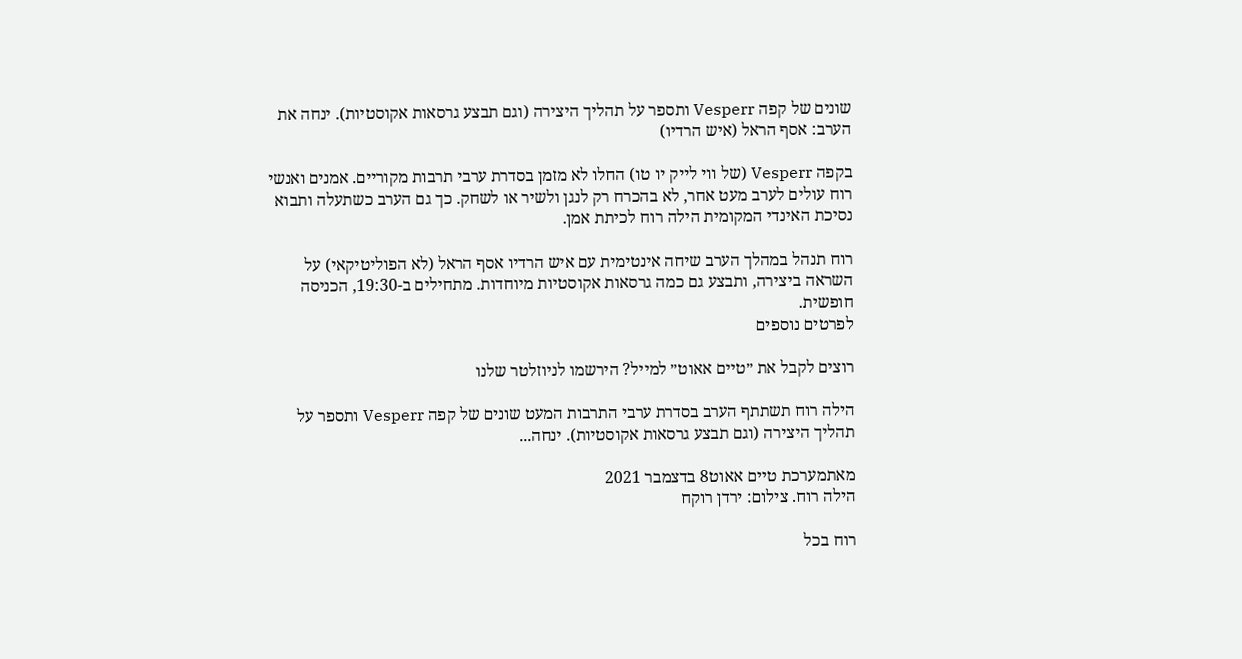שונים של קפה Vesperr ותספר על תהליך היצירה (וגם תבצע גרסאות אקוסטיות). ינחה את הערב: אסף הראל (איש הרדיו)

בקפה Vesperr (של ווי לייק יו טו) החלו לא מזמן בסדרת ערבי תרבות מקוריים. אמנים ואנשי רוח עולים לערב מעט אחר, לא בהכרח רק לנגן ולשיר או לשחק. כך גם הערב כשתעלה ותבוא נסיכת האינדי המקומית הילה רוח לכיתת אמן.

רוח תנהל במהלך הערב שיחה אינטימית עם איש הרדיו אסף הראל (לא הפוליטיקאי) על השראה ביצירה, ותבצע גם כמה גרסאות אקוסטיות מיוחדות. מתחילים ב-19:30, הכניסה חופשית.
לפרטים נוספים

רוצים לקבל את ״טיים אאוט״ למייל? הירשמו לניוזלטר שלנו

הילה רוח תשתתף הערב בסדרת ערבי התרבות המעט שונים של קפה Vesperr ותספר על תהליך היצירה (וגם תבצע גרסאות אקוסטיות). ינחה...

מאתמערכת טיים אאוט8 בדצמבר 2021
הילה רוח. צילום: ירדן רוקח

רוח בכל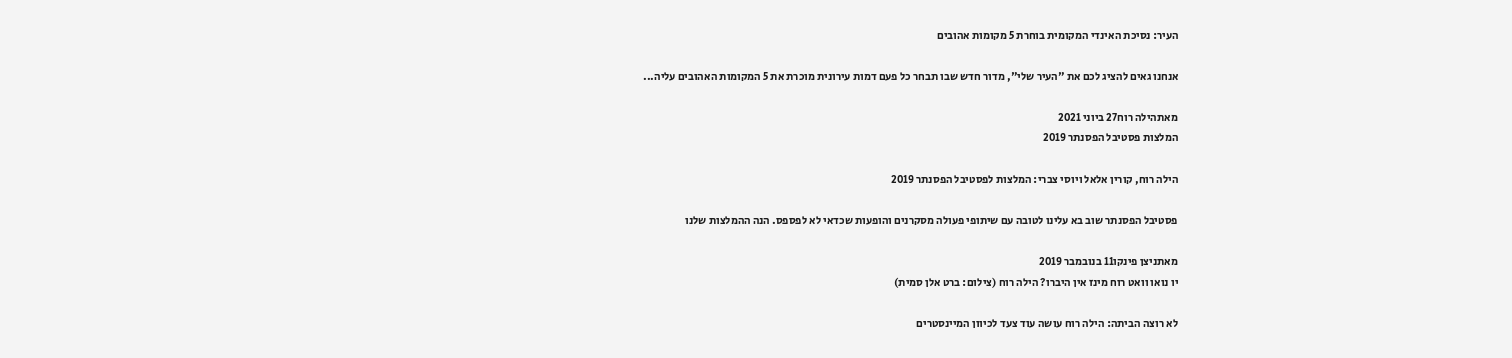העיר: נסיכת האינדי המקומית בוחרת 5 מקומות אהובים

אנחנו גאים להציג לכם את "העיר שלי", מדור חדש שבו תבחר כל פעם דמות עירונית מוכרת את 5 המקומות האהובים עליה...

מאתהילה רוח27 ביוני 2021
המלצות פסטיבל הפסנתר 2019

הילה רוח, קורין אלאל ויוסי צברי: המלצות לפסטיבל הפסנתר 2019

פסטיבל הפסנתר שוב בא עלינו לטובה עם שיתופי פעולה מסקרנים והופעות שכדאי לא לפספס. הנה ההמלצות שלנו

מאתניצן פינקו11 בנובמבר 2019
יו נואו וואט רוח מינז אין היברו? הילה רוח (צילום: ברט אלן סמית)

לא רוצה הביתה: הילה רוח עושה עוד צעד לכיוון המיינסטרים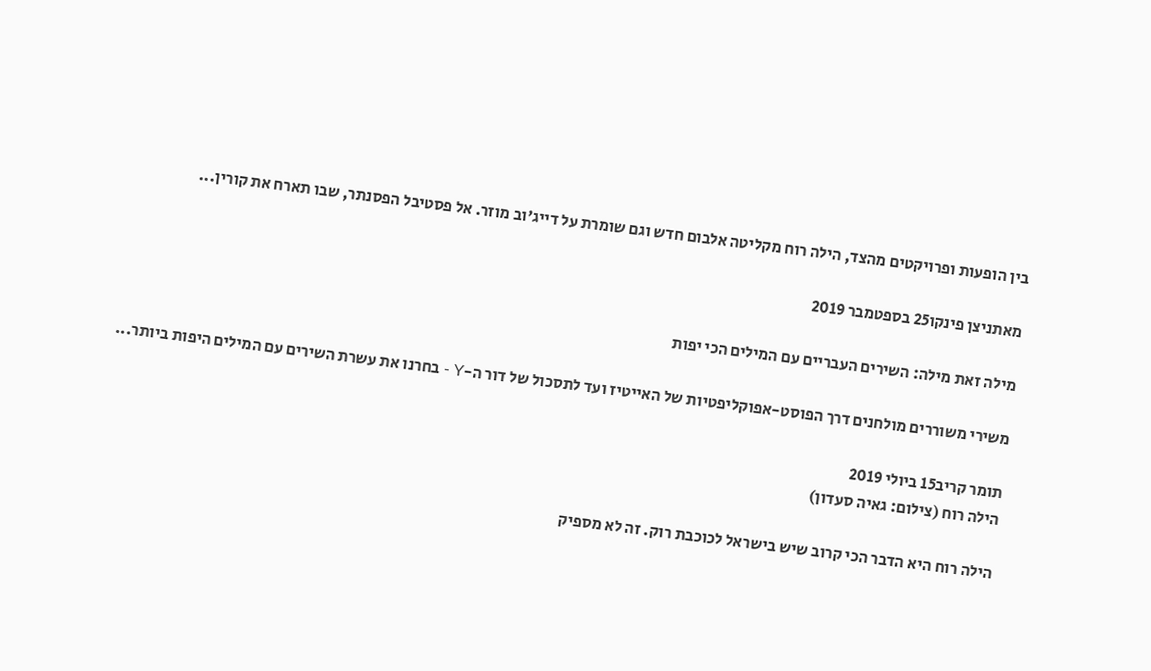בין הופעות ופרויקטים מהצד, הילה רוח מקליטה אלבום חדש וגם שומרת על דייג'וב מוזר. אל פסטיבל הפסנתר, שבו תארח את קורין...

מאתניצן פינקו25 בספטמבר 2019

מילה זאת מילה: השירים העבריים עם המילים הכי יפות

משירי משוררים מולחנים דרך הפוסט-אפוקליפטיות של האייטיז ועד לתסכול של דור ה-Y - בחרנו את עשרת השירים עם המילים היפות ביותר...

תומר קריב15 ביולי 2019
הילה רוח (צילום: גאיה סעדון)

הילה רוח היא הדבר הכי קרוב שיש בישראל לכוכבת רוק. זה לא מספיק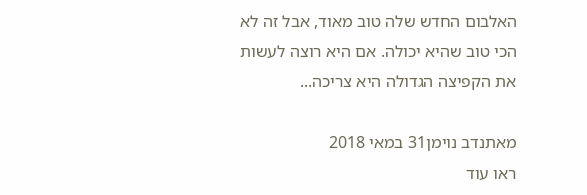האלבום החדש שלה טוב מאוד, אבל זה לא הכי טוב שהיא יכולה. אם היא רוצה לעשות את הקפיצה הגדולה היא צריכה...

מאתנדב נוימן31 במאי 2018
ראו עוד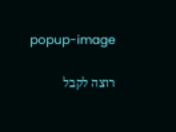popup-image

רוצה לקבל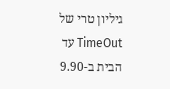גיליון טרי של TimeOut עד הבית ב-9.90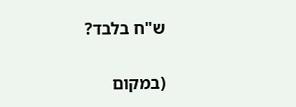ש"ח בלבד?

(במקום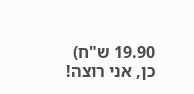19.90 ש"ח)
כן, אני רוצה!